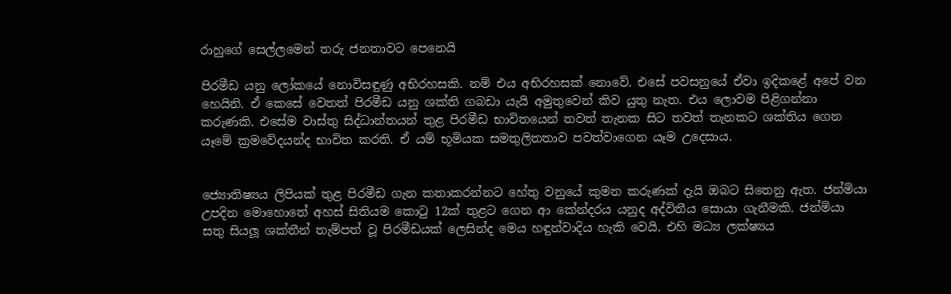රාහුගේ සෙල්ලමෙන් තරු ජනතාවට පෙනෙයි

පිරමීඩ යනු ලෝකයේ නොවිසඳුණු අභිරහසකි. නම් එය අභිරහසක් නොවේ. එසේ පවසනුයේ ඒවා ඉදිකළේ අපේ වන හෙයිනි. ඒ කෙසේ වෙතත් පිරමීඩ යනු ශක්ති ගබඩා යැයි අමුතුවෙන් කිව යුතු නැත. එය ලොවම පිළිගන්නා කරුණකි. එසේම වාස්තු සිද්ධාන්තයන් තුළ පිරමීඩ භාවිතයෙන් තවත් තැනක සිට තවත් තැනකට ශක්තිය ගෙන යෑමේ ක්‍රමවේදයන්ද භාවිත කරති. ඒ යම් භූමියක සමතුලිතතාව පවත්වාගෙන යෑම උදෙසාය.


ජ්‍යොතිෂ්‍යය ලිපියක් තුළ පිරමීඩ ගැන කතාකරන්නට හේතු වනුයේ කුමන කරුණක් දැයි ඔබට සිතෙනු ඇත. ජන්මියා උපදින මොහොතේ අහස් සිතියම කොටු 12ක් තුළට ගෙන ආ කේන්දරය යනුද අද්විතීය සොයා ගැනීමකි. ජන්මියා සතු සියලූ ශක්තීන් තැම්පත් වූ පිරමීඩයක් ලෙසින්ද මෙය හඳුන්වාදිය හැකි වෙයි. එහි මධ්‍ය ලක්ෂ්‍යය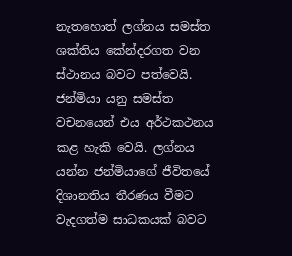නැතහොත් ලග්නය සමස්ත ශක්තිය කේන්දරගත වන ස්ථානය බවට පත්වෙයි. ජන්මියා යනු සමස්ත වචනයෙන් එය අර්ථකථනය කළ හැකි වෙයි. ලග්නය යන්න ජන්මියාගේ ජීවිතයේ දිශානතිය තීරණය වීමට වැදගත්ම සාධකයක් බවට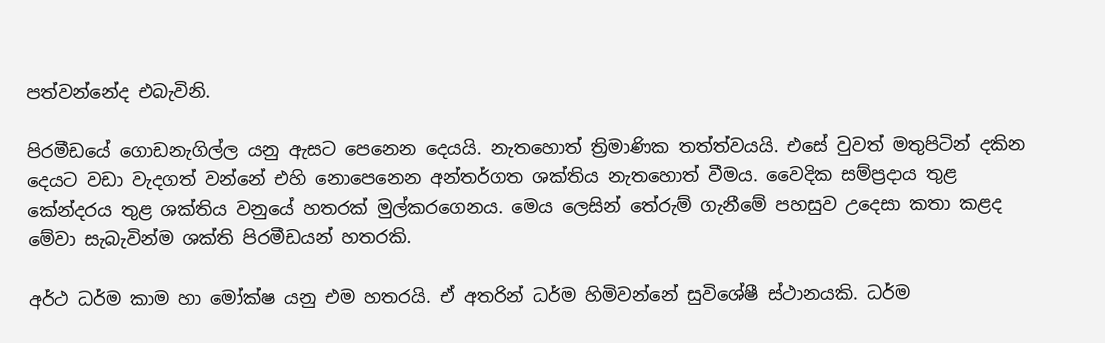පත්වන්නේද එබැවිනි.

පිරමීඩයේ ගොඩනැගිල්ල යනු ඇසට පෙනෙන දෙයයි. නැතහොත් ත්‍රිමාණික තත්ත්වයයි. එසේ වුවත් මතුපිටින් දකින දෙයට වඩා වැදගත් වන්නේ එහි නොපෙනෙන අන්තර්ගත ශක්තිය නැතහොත් වීමය. වෛදික සම්ප්‍රදාය තුළ කේන්දරය තුළ ශක්තිය වනුයේ හතරක් මුල්කරගෙනය. මෙය ලෙසින් තේරුම් ගැනීමේ පහසුව උදෙසා කතා කළද මේවා සැබැවින්ම ශක්ති පිරමීඩයන් හතරකි.

අර්ථ ධර්ම කාම හා මෝක්ෂ යනු එම හතරයි. ඒ අතරින් ධර්ම හිමිවන්නේ සුවිශේෂී ස්ථානයකි. ධර්ම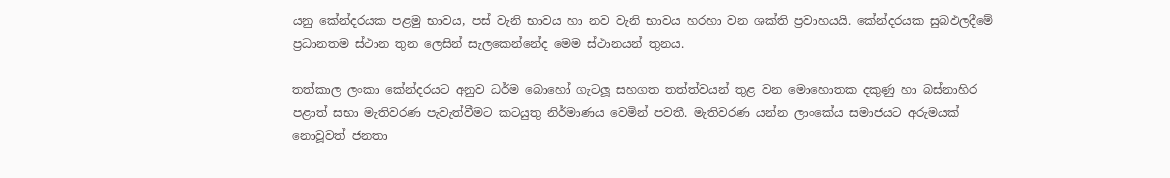යනු කේන්දරයක පළමු භාවය, පස් වැනි භාවය හා නව වැනි භාවය හරහා වන ශක්ති ප්‍රවාහයයි. කේන්දරයක සුබඵලදීමේ ප්‍රධානතම ස්ථාන තුන ලෙසින් සැලකෙන්නේද මෙම ස්ථානයන් තුනය.

තත්කාල ලංකා කේන්දරයට අනුව ධර්ම බොහෝ ගැටලූ සහගත තත්ත්වයන් තුළ වන මොහොතක දකුණු හා බස්නාහිර පළාත් සභා මැතිවරණ පැවැත්වීමට කටයුතු නිර්මාණය වෙමින් පවතී. මැතිවරණ යන්න ලාංකේය සමාජයට අරුමයක් නොවූවත් ජනතා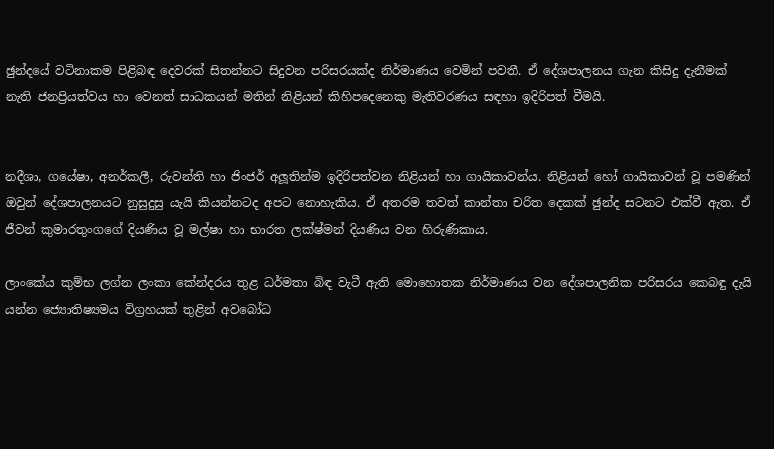ඡුන්දයේ වටිනාකම පිළිබඳ දෙවරක් සිතන්නට සිදුවන පරිසරයක්ද නිර්මාණය වෙමින් පවතී. ඒ දේශපාලනය ගැන කිසිදු දැනීමක් නැති ජනප්‍රියත්වය හා වෙනත් සාධකයන් මතින් නිළියන් කිහිපදෙනෙකු මැතිවරණය සඳහා ඉදිරිපත් වීමයි.


නදීශා, ගයේෂා, අනර්කලී, රුවන්ති හා ජිංජර් අලූතින්ම ඉදිරිපත්වන නිළියන් හා ගායිකාවන්ය. නිළියන් හෝ ගායිකාවන් වූ පමණින් ඔවුන් දේශපාලනයට නුසුදුසු යැයි කියන්නටද අපට නොහැකිය. ඒ අතරම තවත් කාන්තා චරිත දෙකක් ඡුන්ද සටනට එක්වී ඇත. ඒ ජීවන් කුමාරතුංගගේ දියණිය වූ මල්ෂා හා භාරත ලක්ෂ්මන් දියණිය වන හිරුණිකාය.

ලාංකේය කුම්භ ලග්න ලංකා කේන්දරය තුළ ධර්මතා බිඳ වැටී ඇති මොහොතක නිර්මාණය වන දේශපාලනික පරිසරය කෙබඳු දැයි යන්න ජ්‍යොතිෂ්‍යමය විග්‍රහයක් තුළින් අවබෝධ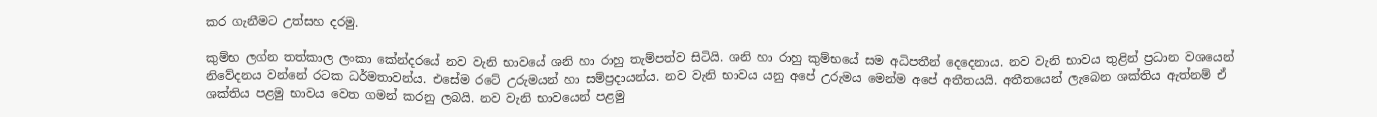කර ගැනීමට උත්සහ දරමු.

කුම්භ ලග්න තත්කාල ලංකා කේන්දරයේ නව වැනි භාවයේ ශනි හා රාහු තැම්පත්ව සිටියි. ශනි හා රාහු කුම්භයේ සම අධිපතීන් දෙදෙනාය. නව වැනි භාවය තුළින් ප්‍රධාන වශයෙන් නිවේදනය වන්නේ රටක ධර්මතාවන්ය. එසේම රටේ උරුමයන් හා සම්ප්‍රදායන්ය. නව වැනි භාවය යනු අපේ උරුමය මෙන්ම අපේ අතීතයයි. අතීතයෙන් ලැබෙන ශක්තිය ඇත්නම් ඒ ශක්තිය පළමු භාවය වෙත ගමන් කරනු ලබයි. නව වැනි භාවයෙන් පළමු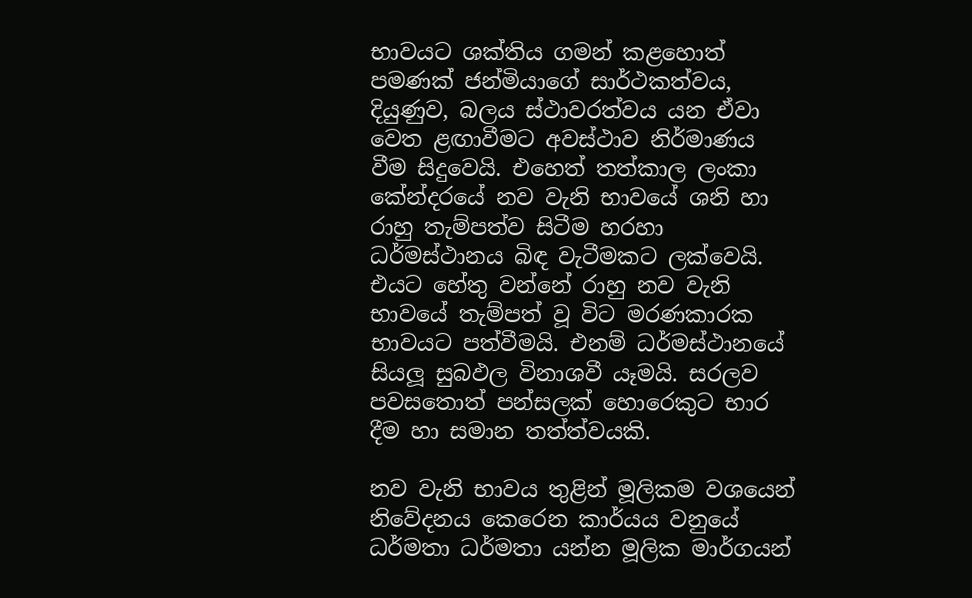භාවයට ශක්තිය ගමන් කළහොත් පමණක් ජන්මියාගේ සාර්ථකත්වය, දියුණුව, බලය ස්ථාවරත්වය යන ඒවා වෙත ළඟාවීමට අවස්ථාව නිර්මාණය වීම සිදුවෙයි. එහෙත් තත්කාල ලංකා කේන්දරයේ නව වැනි භාවයේ ශනි හා රාහු තැම්පත්ව සිටීම හරහා ධර්මස්ථානය බිඳ වැටීමකට ලක්වෙයි. එයට හේතු වන්නේ රාහු නව වැනි භාවයේ තැම්පත් වූ විට මරණකාරක භාවයට පත්වීමයි. එනම් ධර්මස්ථානයේ සියලූ සුබඵල විනාශවී යෑමයි. සරලව පවසතොත් පන්සලක් හොරෙකුට භාර දීම හා සමාන තත්ත්වයකි.

නව වැනි භාවය තුළින් මූලිකම වශයෙන් නිවේදනය කෙරෙන කාර්යය වනුයේ ධර්මතා ධර්මතා යන්න මූලික මාර්ගයන්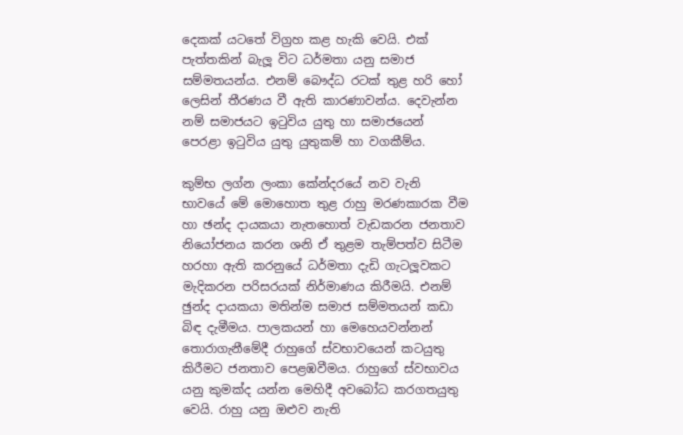දෙකක් යටතේ විග්‍රහ කළ හැකි වෙයි. එක් පැත්තකින් බැලූ විට ධර්මතා යනු සමාජ සම්මතයන්ය. එනම් බෞද්ධ රටක් තුළ හරි හෝ ලෙසින් තීරණය වී ඇති කාරණාවන්ය. දෙවැන්න නම් සමාජයට ඉටුවිය යුතු හා සමාජයෙන් පෙරළා ඉටුවිය යුතු යුතුකම් හා වගකීම්ය.

කුම්භ ලග්න ලංකා කේන්දරයේ නව වැනි භාවයේ මේ මොහොත තුළ රාහු මරණකාරක වීම හා ඡන්ද දායකයා නැතහොත් වැඩකරන ජනතාව නියෝජනය කරන ශනි ඒ තුළම තැම්පත්ව සිටීම හරහා ඇති කරනුයේ ධර්මතා දැඩි ගැටලූවකට මැදිකරන පරිසරයක් නිර්මාණය කිරීමයි. එනම් ඡුන්ද දායකයා මතින්ම සමාජ සම්මතයන් කඩා බිඳ දැමීමය. පාලකයන් හා මෙහෙයවන්නන් තොරාගැනීමේදී රාහුගේ ස්වභාවයෙන් කටයුතු කිරීමට ජනතාව පෙළඹවීමය. රාහුගේ ස්වභාවය යනු කුමක්ද යන්න මෙහිදී අවබෝධ කරගතයුතු වෙයි. රාහු යනු ඔළුව නැති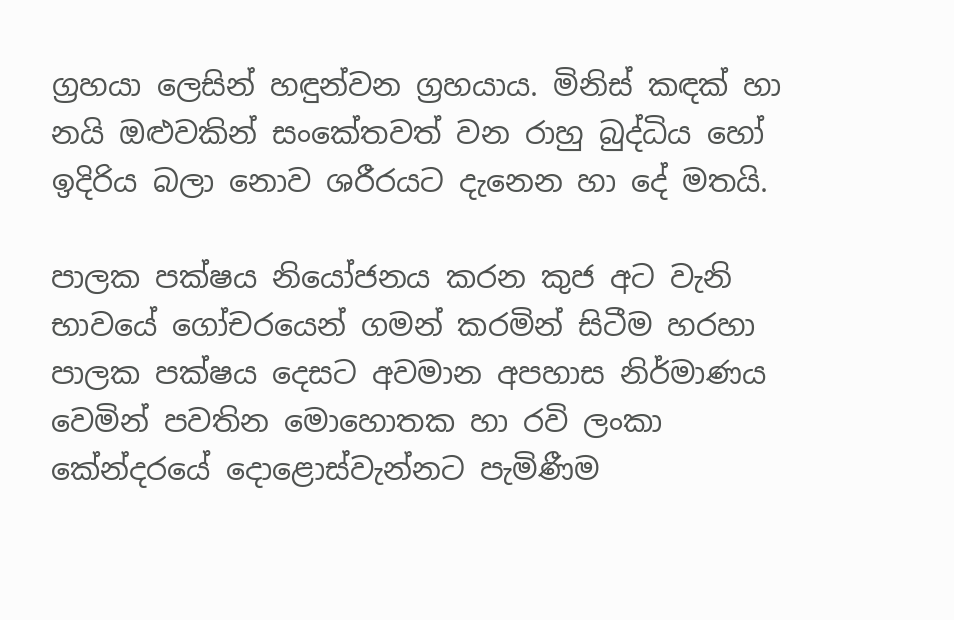ග්‍රහයා ලෙසින් හඳුන්වන ග්‍රහයාය. මිනිස් කඳක් හා නයි ඔළුවකින් සංකේතවත් වන රාහු බුද්ධිය හෝ ඉදිරිය බලා නොව ශරීරයට දැනෙන හා දේ මතයි.

පාලක පක්ෂය නියෝජනය කරන කුජ අට වැනි භාවයේ ගෝචරයෙන් ගමන් කරමින් සිටීම හරහා පාලක පක්ෂය දෙසට අවමාන අපහාස නිර්මාණය වෙමින් පවතින මොහොතක හා රවි ලංකා කේන්දරයේ දොළොස්වැන්නට පැමිණීම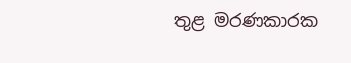තුළ මරණකාරක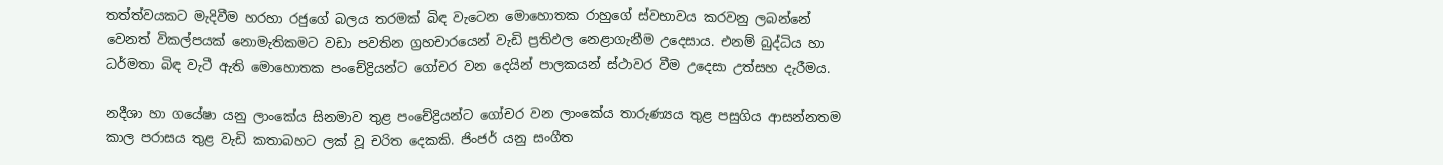තත්ත්වයකට මැදිවීම හරහා රජුගේ බලය තරමක් බිඳ වැටෙන මොහොතක රාහුගේ ස්වභාවය කරවනු ලබන්නේ වෙනත් විකල්පයක් නොමැතිකමට වඩා පවතින ග්‍රහචාරයෙන් වැඩි ප්‍රතිඵල නෙළාගැනීම උදෙසාය. එනම් බුද්ධිය හා ධර්මතා බිඳ වැටී ඇති මොහොතක පංචේද්‍රියන්ට ගෝචර වන දෙයින් පාලකයන් ස්ථාවර වීම උදෙසා උත්සහ දැරීමය.

නදීශා හා ගයේෂා යනු ලාංකේය සිනමාව තුළ පංචේද්‍රියන්ට ගෝචර වන ලාංකේය තාරුණ්‍යය තුළ පසුගිය ආසන්නතම කාල පරාසය තුළ වැඩි කතාබහට ලක් වූ චරිත දෙකකි. ජිංජර් යනු සංගීත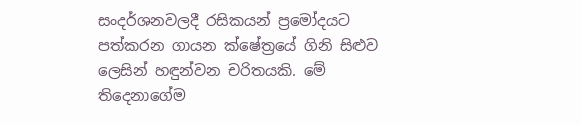සංදර්ශනවලදී රසිකයන් ප්‍රමෝදයට පත්කරන ගායන ක්ෂේත්‍රයේ ගිනි සිළුව ලෙසින් හඳුන්වන චරිතයකි. මේ තිදෙනාගේම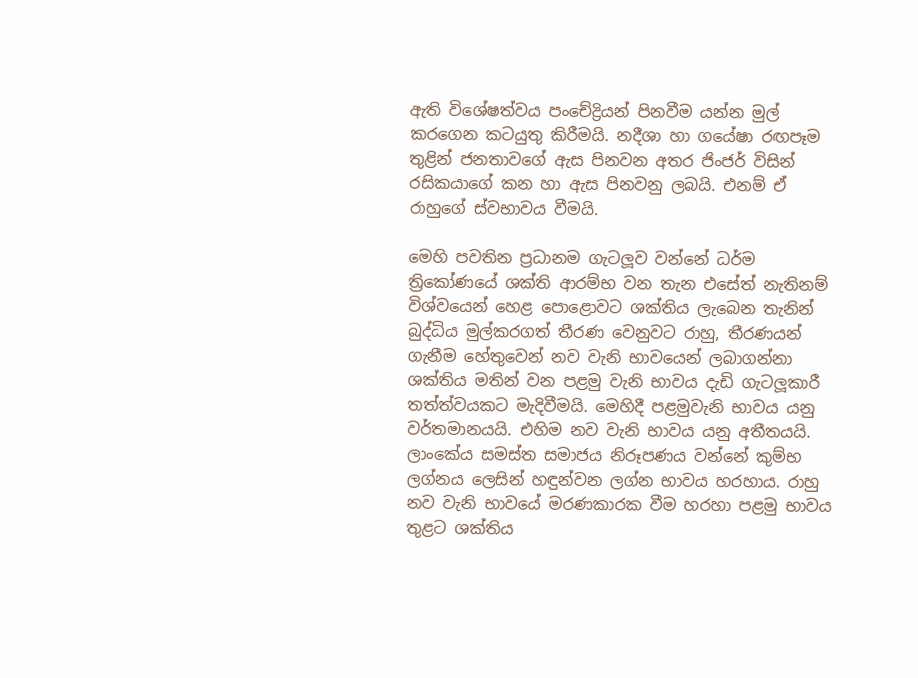ඇති විශේෂත්වය පංචේද්‍රියන් පිනවීම යන්න මුල් කරගෙන කටයුතු කිරීමයි. නදීශා හා ගයේෂා රඟපෑම තුළින් ජනතාවගේ ඇස පිනවන අතර ජිංජර් විසින් රසිකයාගේ කන හා ඇස පිනවනු ලබයි. එනම් ඒ රාහුගේ ස්වභාවය වීමයි.

මෙහි පවතින ප්‍රධානම ගැටලූව වන්නේ ධර්ම ත්‍රිකෝණයේ ශක්ති ආරම්භ වන තැන එසේත් නැතිනම් විශ්වයෙන් හෙළ පොළොවට ශක්තිය ලැබෙන තැනින් බුද්ධිය මුල්කරගත් තීරණ වෙනුවට රාහු, තීරණයන් ගැනීම හේතුවෙන් නව වැනි භාවයෙන් ලබාගන්නා ශක්තිය මතින් වන පළමු වැනි භාවය දැඩි ගැටලූකාරී තත්ත්වයකට මැදිවීමයි. මෙහිදී පළමුවැනි භාවය යනු වර්තමානයයි. එහිම නව වැනි භාවය යනු අතීතයයි. ලාංකේය සමස්ත සමාජය නිරූපණය වන්නේ කුම්භ ලග්නය ලෙසින් හඳුන්වන ලග්න භාවය හරහාය. රාහු නව වැනි භාවයේ මරණකාරක වීම හරහා පළමු භාවය තුළට ශක්තිය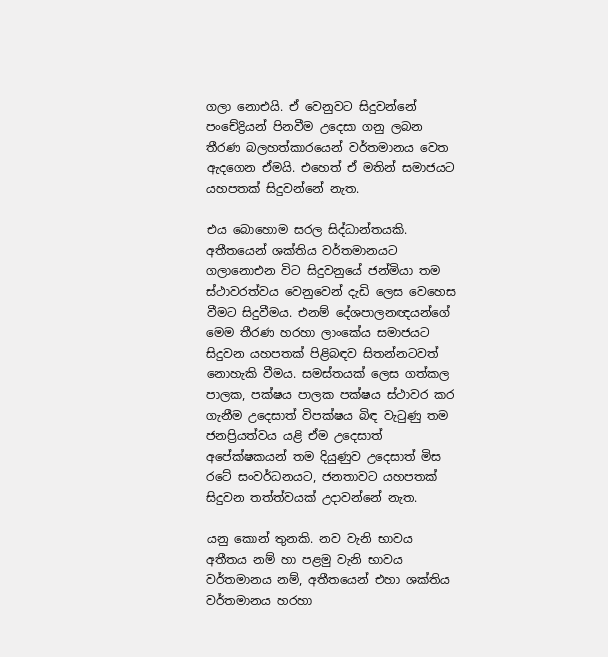ගලා නොඑයි. ඒ වෙනුවට සිදුවන්නේ පංචේද්‍රියන් පිනවීම උදෙසා ගනු ලබන තීරණ බලහත්කාරයෙන් වර්තමානය වෙත ඇදගෙන ඒමයි. එහෙත් ඒ මතින් සමාජයට යහපතක් සිදුවන්නේ නැත.

එය බොහොම සරල සිද්ධාන්තයකි. අතීතයෙන් ශක්තිය වර්තමානයට ගලානොඑන විට සිදුවනුයේ ජන්මියා තම ස්ථාවරත්වය වෙනුවෙන් දැඩි ලෙස වෙහෙස වීමට සිදුවීමය. එනම් දේශපාලනඥයන්ගේ මෙම තීරණ හරහා ලාංකේය සමාජයට සිදුවන යහපතක් පිළිබඳව සිතන්නටවත් නොහැකි වීමය. සමස්තයක් ලෙස ගත්කල පාලක, පක්ෂය පාලක පක්ෂය ස්ථාවර කර ගැනීම උදෙසාත් විපක්ෂය බිඳ වැටුණු තම ජනප්‍රියත්වය යළි ඒම උදෙසාත් අපේක්ෂකයන් තම දියුණුව උදෙසාත් මිස රටේ සංවර්ධනයට, ජනතාවට යහපතක් සිදුවන තත්ත්වයක් උදාවන්නේ නැත.

යනු කොන් තුනකි. නව වැනි භාවය අතීතය නම් හා පළමු වැනි භාවය වර්තමානය නම්, අතීතයෙන් එහා ශක්තිය වර්තමානය හරහා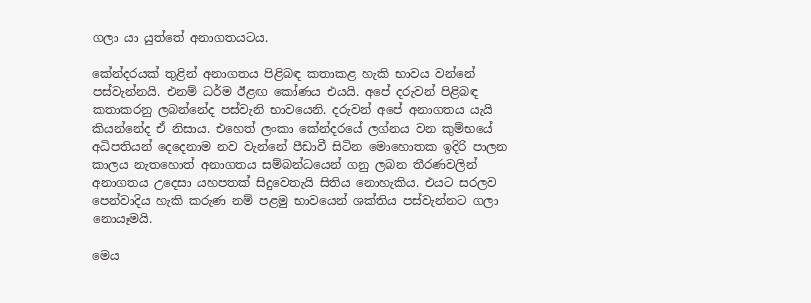ගලා යා යුත්තේ අනාගතයටය.

කේන්දරයක් තුළින් අනාගතය පිළිබඳ කතාකළ හැකි භාවය වන්නේ පස්වැන්නයි. එනම් ධර්ම ඊළඟ කෝණය එයයි. අපේ දරුවන් පිළිබඳ කතාකරනු ලබන්නේද පස්වැනි භාවයෙනි. දරුවන් අපේ අනාගතය යැයි කියන්නේද ඒ නිසාය. එහෙත් ලංකා කේන්දරයේ ලග්නය වන කුම්භයේ අධිපතියන් දෙදෙනාම නව වැන්නේ පීඩාවී සිටින මොහොතක ඉදිරි පාලන කාලය නැතහොත් අනාගතය සම්බන්ධයෙන් ගනු ලබන තීරණවලින් අනාගතය උදෙසා යහපතක් සිදුවෙතැයි සිතිය නොහැකිය. එයට සරලව පෙන්වාදිය හැකි කරුණ නම් පළමු භාවයෙන් ශක්තිය පස්වැන්නට ගලා නොයෑමයි.

මෙය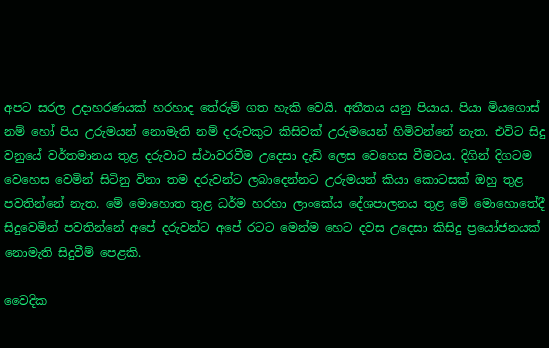අපට සරල උදාහරණයක් හරහාද තේරුම් ගත හැකි වෙයි. අතීතය යනු පියාය. පියා මියගොස් නම් හෝ පිය උරුමයන් නොමැති නම් දරුවකුට කිසිවක් උරුමයෙන් හිමිවන්නේ නැත. එවිට සිදු වනුයේ වර්තමානය තුළ දරුවාට ස්ථාවරවීම උදෙසා දැඩි ලෙස වෙහෙස වීමටය. දිගින් දිගටම වෙහෙස වෙමින් සිටිනු විනා තම දරුවන්ට ලබාදෙන්නට උරුමයන් කියා කොටසක් ඔහු තුළ පවතින්නේ නැත. මේ මොහොත තුළ ධර්ම හරහා ලාංකේය දේශපාලනය තුළ මේ මොහොතේදී සිදුවෙමින් පවතින්නේ අපේ දරුවන්ට අපේ රටට මෙන්ම හෙට දවස උදෙසා කිසිදු ප්‍රයෝජනයක් නොමැති සිදුවීම් පෙළකි.

වෛදික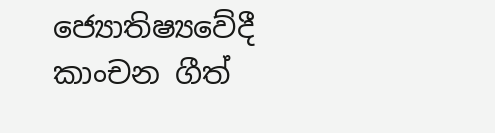ජ්‍යොතිෂ්‍යවේදී
කාංචන ගීත්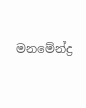මනමේන්ද්‍ර